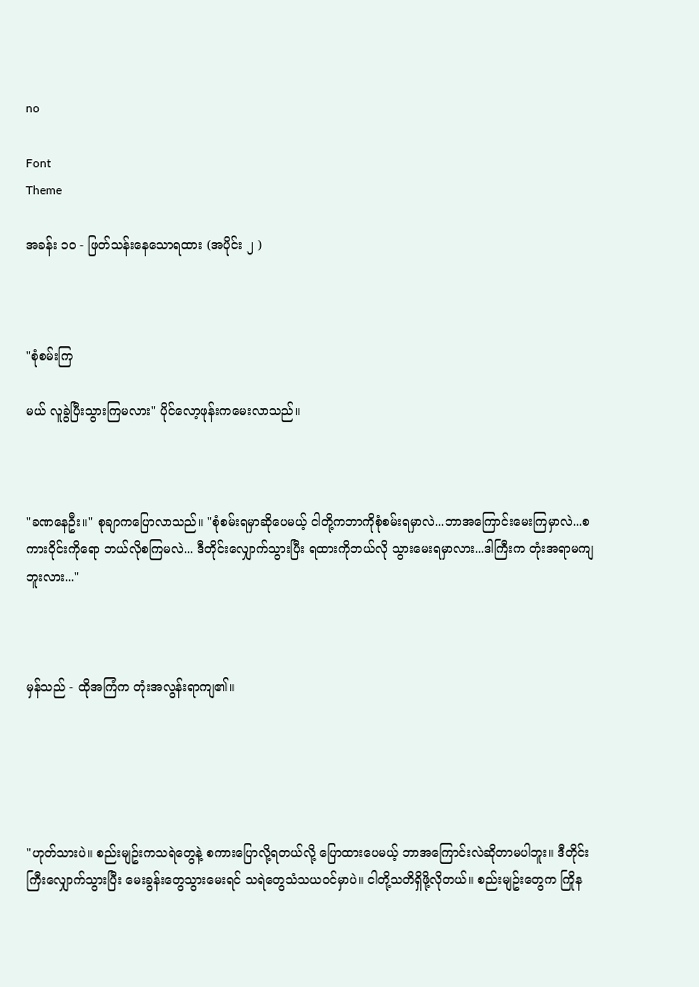no

Font
Theme

အခန်း ၁၀ - ဖြတ်သန်းနေသောရထား (အပိုင်း ၂ )



"စုံစမ်းကြ

မယ် လူခွဲပြီးသွားကြမလား" ပိုင်လော့ဖုန်းကမေးလာသည်။



"ခဏနေဦး။" စုချာကပြောလာသည်။ "စုံစမ်းရမှာဆိုပေမယ့် ငါတို့ကဘာကိုစုံစမ်းရမှာလဲ...ဘာအကြောင်းမေးကြမှာလဲ...စကားဝိုင်းကိုရော ဘယ်လိုစကြမလဲ... ဒီတိုင်းလျှောက်သွားပြီး ရထားကိုဘယ်လို သွားမေးရမှာလား...ဒါကြီးက တုံးအရာမကျဘူးလား..."



မှန်သည် - ထိုအကြံက တုံးအလွန်းရာကျ၏။





"ဟုတ်သားပဲ။ စည်းမျဥ်းကသရဲတွေနဲ့ စကားပြောလို့ရတယ်လို့ ပြောထားပေမယ့် ဘာအကြောင်းလဲဆိုတာမပါဘူး။ ဒီတိုင်းကြီးလျှောက်သွားပြီး မေးခွန်းတွေသွားမေးရင် သရဲတွေသံသယဝင်မှာပဲ။ ငါတို့သတိရှိဖို့လိုတယ်။ စည်းမျဥ်းတွေက ကြိုန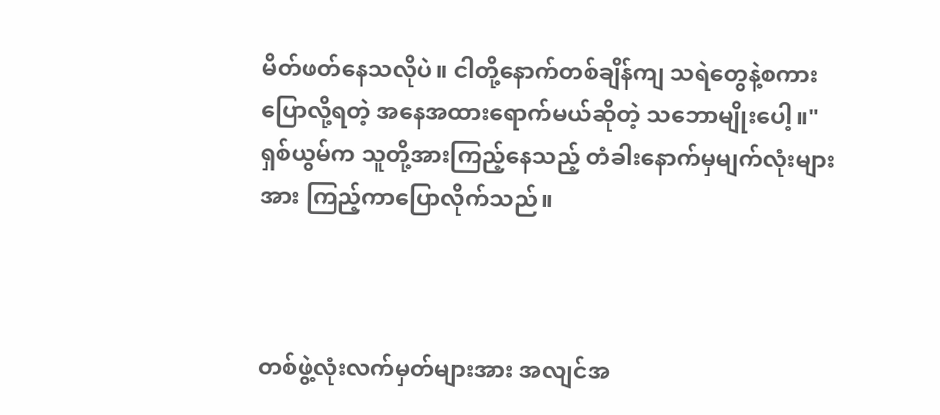မိတ်ဖတ်နေသလိုပဲ။ ငါတို့နောက်တစ်ချိန်ကျ သရဲတွေနဲ့စကားပြောလို့ရတဲ့ အနေအထားရောက်မယ်ဆိုတဲ့ သဘောမျိုးပေါ့။" ရှစ်ယွမ်က သူတို့အားကြည့်နေသည့် တံခါးနောက်မှမျက်လုံးများအား ကြည့်ကာပြောလိုက်သည်။



တစ်ဖွဲ့လုံးလက်မှတ်များအား အလျင်အ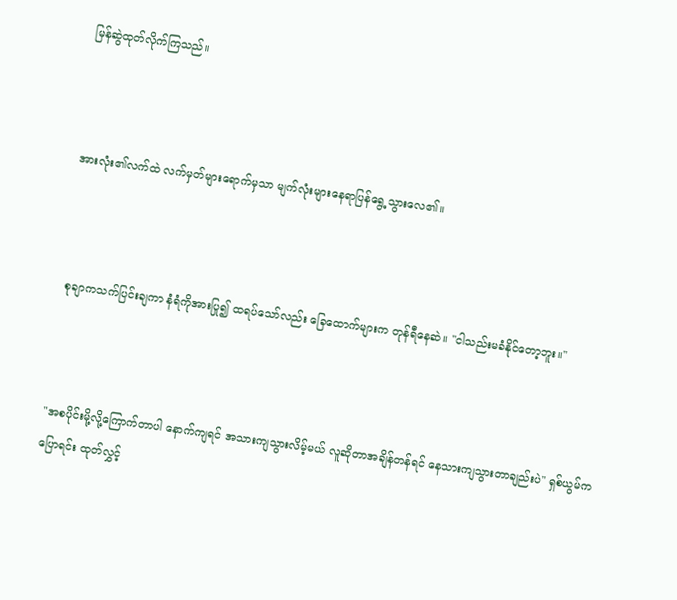မြန်ဆွဲထုတ်လိုက်ကြသည်။



အားလုံး၏လက်ထဲ လက်မှတ်များရောက်မှသာ မျက်လုံးများနေရာပြန်ရွေ့သွားလေ၏။



 စုချာကသက်ပြင်းချကာ နံရံကိုအားပြု၍ ထရပ်သော်လည်း ခြေထောက်များက တုန်ရီနေဆဲ။ "ငါသည်းမခံနိုင်တော့ဘူး။"



"အစပိုင်းမို့လို့ကြောက်တာပါ နောက်ကျရင် အသားကျသွားလိမ့်မယ် လူဆိုတာအချိန်တန်ရင် နေသားကျသွားတာချည်းပဲ" ရှစ်ယွမ်ကပြောရင်း ထုတ်လွှင့်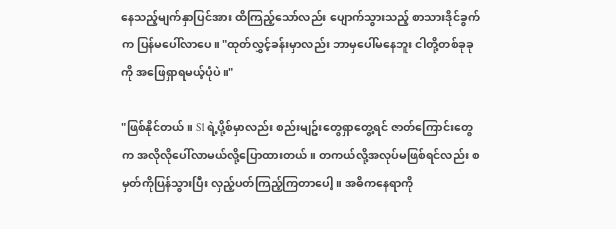နေသည့်မျက်နှာပြင်အား ထိကြည့်သော်လည်း ပျောက်သွားသည့် စာသားဒိုင်ခွက်က ပြန်မပေါ်လာပေ။ "ထုတ်လွှင့်ခန်းမှာလည်း ဘာမှပေါ်မနေဘူး ငါတို့တစ်ခုခုကို အဖြေရှာရမယ့်ပုံပဲ။"

"ဖြစ်နိုင်တယ်။ S1 ရဲ့ပို့စ်မှာလည်း စည်းမျဥ်းတွေရှာတွေ့ရင် ဇာတ်ကြောင်းတွေက အလိုလိုပေါ်လာမယ်လို့ပြောထားတယ်။ တကယ်လို့အလုပ်မဖြစ်ရင်လည်း စမှတ်ကိုပြန်သွားပြီး လှည့်ပတ်ကြည့်ကြတာပေါ့။ အဓိကနေရာကို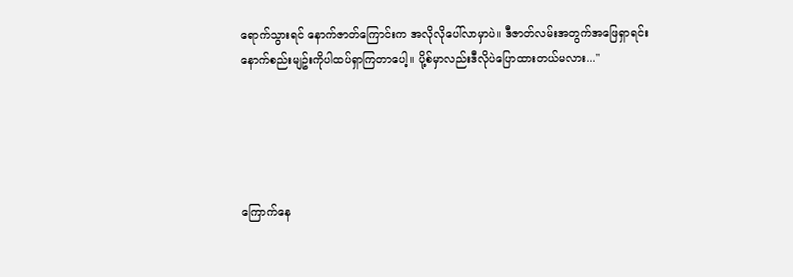ရောက်သွားရင် နောက်ဇာတ်ကြောင်းက အလိုလိုပေါ်လာမှာပဲ။ ဒီဇာတ်လမ်းအတွက်အဖြေရှာရင်း နောက်စည်းမျဥ်းကိုပါထပ်ရှာကြတာပေါ့။ ပို့စ်မှာလည်းဒီလိုပဲပြောထားတယ်မလား..."





ကြောက်နေ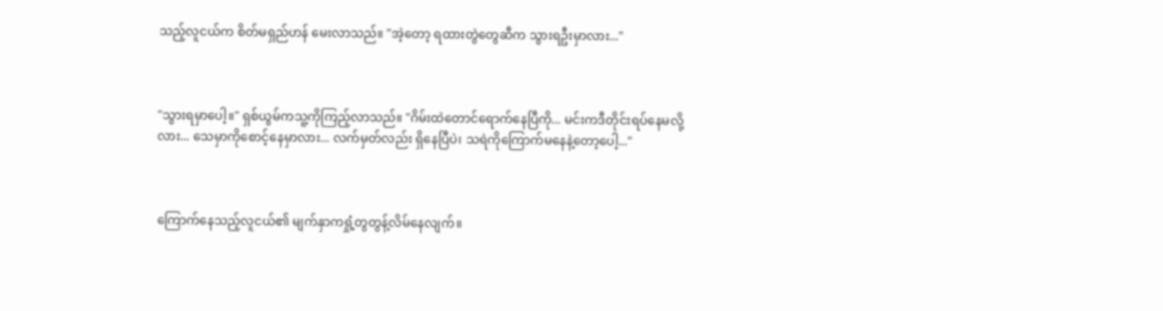သည့်လူငယ်က စိတ်မရှည်ဟန် မေးလာသည်။ "အဲ့တော့ ရထားတွဲတွေဆီက သွားရဦးမှာလား..."



"သွားရမှာပေါ့။" ရှစ်ယွမ်ကသူ့ကိုကြည့်လာသည်။ "ဂိမ်းထဲတောင်ရောက်နေပြီကို... မင်းကဒီတိုင်းရပ်နေမလို့လား... သေမှာကိုစောင့်နေမှာလား... လက်မှတ်လည်း ရှိနေပြီပဲ၊ သရဲကိုကြောက်မနေနဲ့တော့ပေါ့..."



ကြောက်နေသည့်လူငယ်၏ မျက်နှာကရှုံ့တွတွန့်လိမ်နေလျက်။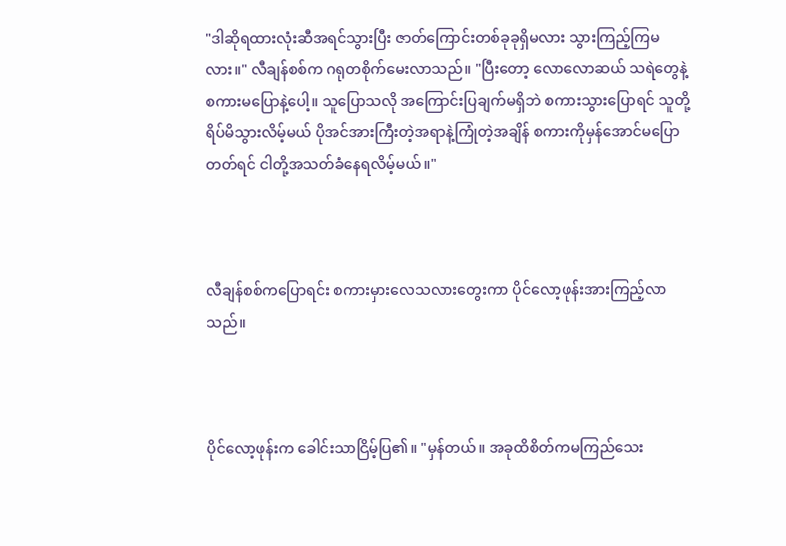"ဒါဆိုရထားလုံးဆီအရင်သွားပြီး ဇာတ်ကြောင်းတစ်ခုခုရှိမလား သွားကြည့်ကြမလား။" လီချန်စစ်က ဂရုတစိုက်မေးလာသည်။ "ပြီးတော့ လောလောဆယ် သရဲတွေနဲ့ စကားမပြောနဲ့ပေါ့။ သူပြောသလို အကြောင်းပြချက်မရှိဘဲ စကားသွားပြောရင် သူတို့ရိပ်မိသွားလိမ့်မယ် ပိုအင်အားကြီးတဲ့အရာနဲ့ကြုံတဲ့အချိန် စကားကိုမှန်အောင်မပြောတတ်ရင် ငါတို့အသတ်ခံနေရလိမ့်မယ်။"



လီချန်စစ်ကပြောရင်း စကားမှားလေသလားတွေးကာ ပိုင်လော့ဖုန်းအားကြည့်လာသည်။



ပိုင်လော့ဖုန်းက ခေါင်းသာငြိမ့်ပြ၏။ "မှန်တယ်။ အခုထိစိတ်ကမကြည်သေး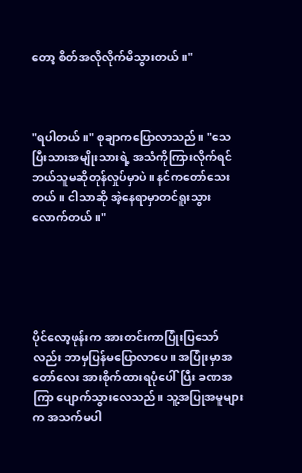တော့ စိတ်အလိုလိုက်မိသွားတယ်။"



"ရပါတယ်။" စုချာကပြောလာသည်။ "သေပြီးသားအမျိုးသားရဲ့ အသံကိုကြားလိုက်ရင် ဘယ်သူမဆိုတုန်လှုပ်မှာပဲ။ နင်ကတော်သေးတယ်။ ငါသာဆို အဲ့နေရာမှာတင်ရူးသွားလောက်တယ်။"





ပိုင်လော့ဖုန်းက အားတင်းကာပြုံးပြသော်လည်း ဘာမှပြန်မပြောလာပေ။ အပြုံးမှာအတော်လေး အားစိုက်ထားရပုံပေါ်ပြီး ခဏအကြာ ပျောက်သွားလေသည်။ သူ့အပြုအမူများက အသက်မပါ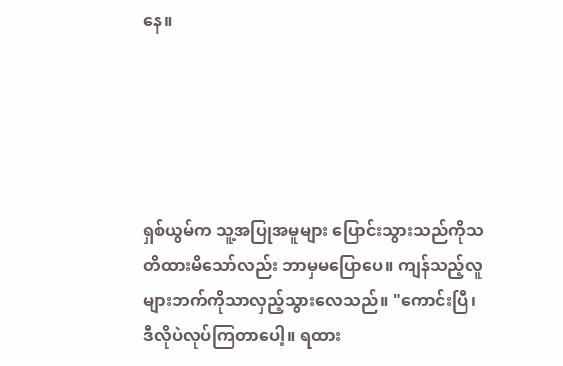နေ။





ရှစ်ယွမ်က သူ့အပြုအမူများ ပြောင်းသွားသည်ကိုသတိထားမိသော်လည်း ဘာမှမပြောပေ။ ကျန်သည့်လူများဘက်ကိုသာလှည့်သွားလေသည်။ "ကောင်းပြီ၊ ဒီလိုပဲလုပ်ကြတာပေါ့။ ရထား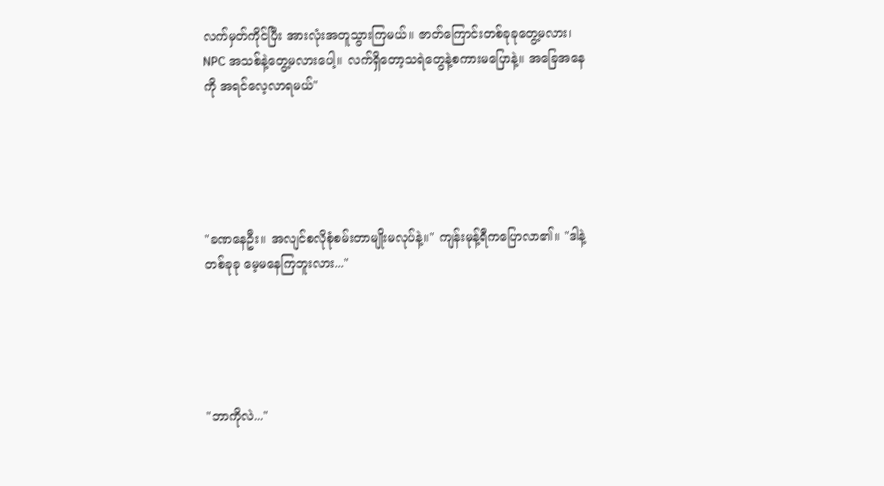လက်မှတ်ကိုင်ပြီး အားလုံးအတူသွားကြမယ်။ ဇာတ်ကြောင်းတစ်ခုခုတွေ့မလား၊ NPC အသစ်နဲ့တွေ့မလားပေါ့။ လက်ရှိတော့သရဲတွေနဲ့စကားမပြောနဲ့။ အခြေအနေကို အရင်လေ့လာရမယ်"





"ခဏနေဦး။ အလျင်စလိုစုံစမ်းတာမျိုးမလုပ်နဲ့။" ကျန်းမုန့်ရီကပြောလာ၏။ "ဒါနဲ့တစ်ခုခု မေ့မနေကြဘူးလား..."





"ဘာကိုလဲ..."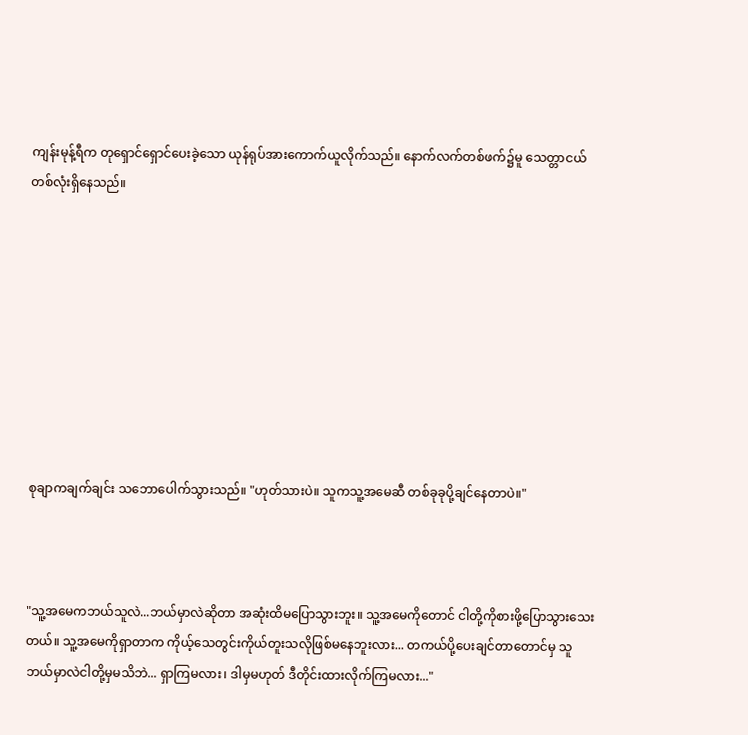ကျန်းမုန့်ရီက တုရှောင်ရှောင်ပေးခဲ့သော ယုန်ရုပ်အားကောက်ယူလိုက်သည်။ နောက်လက်တစ်ဖက်၌မူ သေတ္တာငယ်တစ်လုံးရှိနေသည်။









စုချာကချက်ချင်း သဘောပေါက်သွားသည်။ "ဟုတ်သားပဲ။ သူကသူ့အမေဆီ တစ်ခုခုပို့ချင်နေတာပဲ။"



"သူ့အမေကဘယ်သူလဲ...ဘယ်မှာလဲဆိုတာ အဆုံးထိမပြောသွားဘူး။ သူ့အမေကိုတောင် ငါတို့ကိုစားဖို့ပြောသွားသေးတယ်။ သူ့အမေကိုရှာတာက ကိုယ့်သေတွင်းကိုယ်တူးသလိုဖြစ်မနေဘူးလား... တကယ်ပို့ပေးချင်တာတောင်မှ သူဘယ်မှာလဲငါတို့မှမသိဘဲ... ရှာကြမလား၊ ဒါမှမဟုတ် ဒီတိုင်းထားလိုက်ကြမလား..."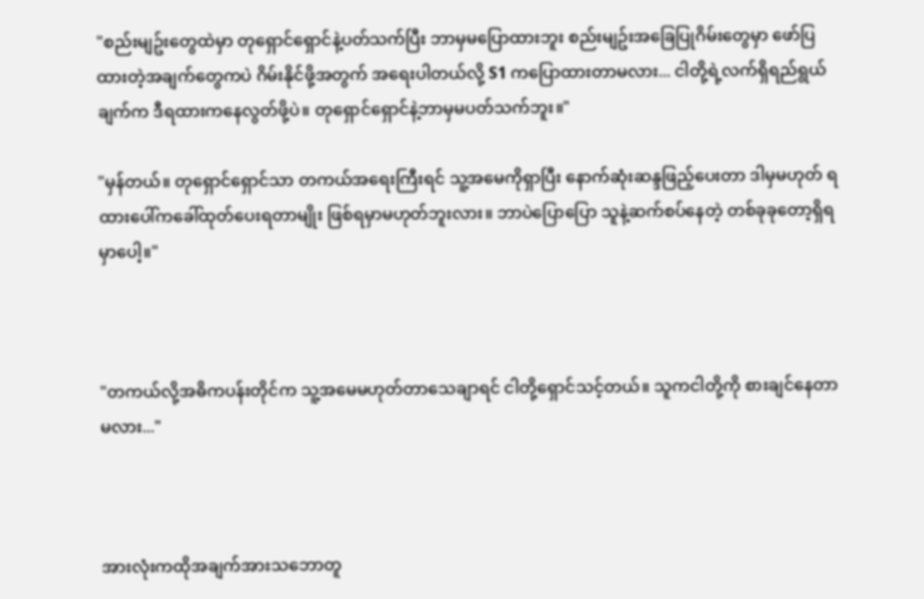"စည်းမျဥ်းတွေထဲမှာ တုရှောင်ရှောင်နဲ့ပတ်သက်ပြီး ဘာမှမပြောထားဘူး စည်းမျဥ်းအခြေပြုဂိမ်းတွေမှာ ဖော်ပြထားတဲ့အချက်တွေကပဲ ဂိမ်းနိုင်ဖို့အတွက် အရေးပါတယ်လို့ S1 ကပြောထားတာမလား... ငါတို့ရဲ့လက်ရှိရည်ရွယ်ချက်က ဒီရထားကနေလွတ်ဖို့ပဲ။ တုရှောင်ရှောင်နဲ့ဘာမှမပတ်သက်ဘူး။"

"မှန်တယ်။ တုရှောင်ရှောင်သာ တကယ်အရေးကြီးရင် သူ့အမေကိုရှာပြီး နောက်ဆုံးဆန္ဒဖြည့်ပေးတာ ဒါမှမဟုတ် ရထားပေါ်ကခေါ်ထုတ်ပေးရတာမျိုး ဖြစ်ရမှာမဟုတ်ဘူးလား။ ဘာပဲပြောပြော သူနဲ့ဆက်စပ်နေတဲ့ တစ်ခုခုတော့ရှိရမှာပေါ့။"



"တကယ်လို့အဓိကပန်းတိုင်က သူ့အမေမဟုတ်တာသေချာရင် ငါတို့ရှောင်သင့်တယ်။ သူကငါတို့ကို စားချင်နေတာမလား..."



အားလုံးကထိုအချက်အားသဘောတူ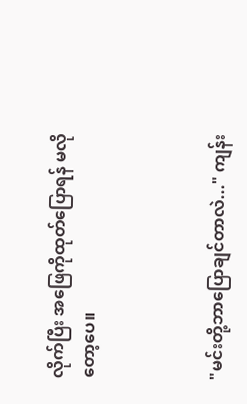လိုက်ပြီး အဖြေကိုထုတ်ပြောရန် မလိုတော့ပေ။



"မင်းတို့ဘာပြောချင်တာလဲ..." ကျန်း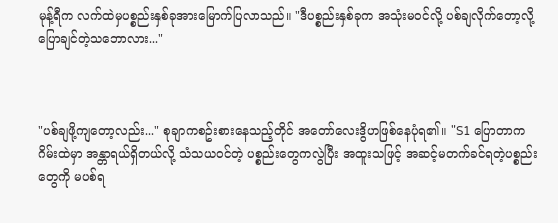မုန့်ရီက လက်ထဲမှပစ္စည်းနှစ်ခုအားမြောက်ပြလာသည်။ "ဒီပစ္စည်းနှစ်ခုက အသုံးမဝင်လို့ ပစ်ချလိုက်တော့လို့ ပြောချင်တဲ့သဘောလား..."



"ပစ်ချဖို့ကျတော့လည်း..." စုချာကစဥ်းစားနေသည့်တိုင် အတော်လေးဒွိဟဖြစ်နေပုံရ၏။ "S1 ပြောတာက ဂိမ်းထဲမှာ အန္တာရယ်ရှိတယ်လို့ သံသယဝင်တဲ့ ပစ္စည်းတွေကလွဲပြီး အထူးသဖြင့် အဆင့်မတက်ခင်ရတဲ့ပစ္စည်းတွေကို မပစ်ရ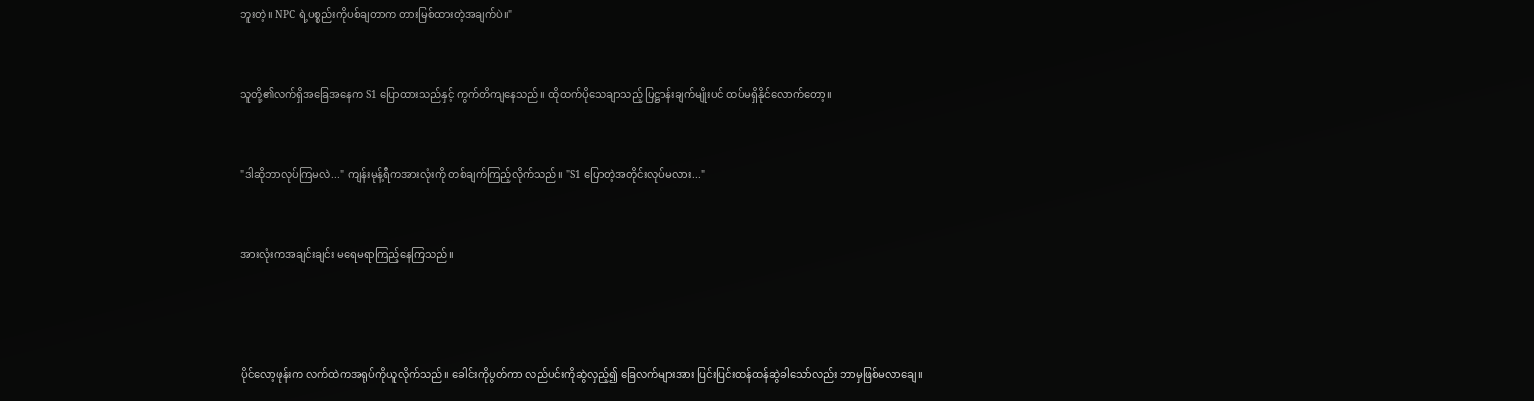ဘူးတဲ့။ NPC ရဲ့ပစ္စည်းကိုပစ်ချတာက တားမြစ်ထားတဲ့အချက်ပဲ။"



သူတို့၏လက်ရှိအခြေအနေက S1 ပြောထားသည်နှင့် ကွက်တိကျနေသည်။ ထိုထက်ပိုသေချာသည့် ပြဋ္ဌာန်းချက်မျိုးပင် ထပ်မရှိနိုင်လောက်တော့။



"ဒါဆိုဘာလုပ်ကြမလဲ..." ကျန်းမုန့်ရီကအားလုံးကို တစ်ချက်ကြည့်လိုက်သည်။ "S1 ပြောတဲ့အတိုင်းလုပ်မလား..."



အားလုံးကအချင်းချင်း မရေမရာကြည့်နေကြသည်။





ပိုင်လော့ဖုန်းက လက်ထဲကအရုပ်ကိုယူလိုက်သည်။ ခေါင်းကိုပွတ်ကာ လည်ပင်းကိုဆွဲလှည့်၍ ခြေလက်များအား ပြင်းပြင်းထန်ထန်ဆွဲခါသော်လည်း ဘာမှဖြစ်မလာချေ။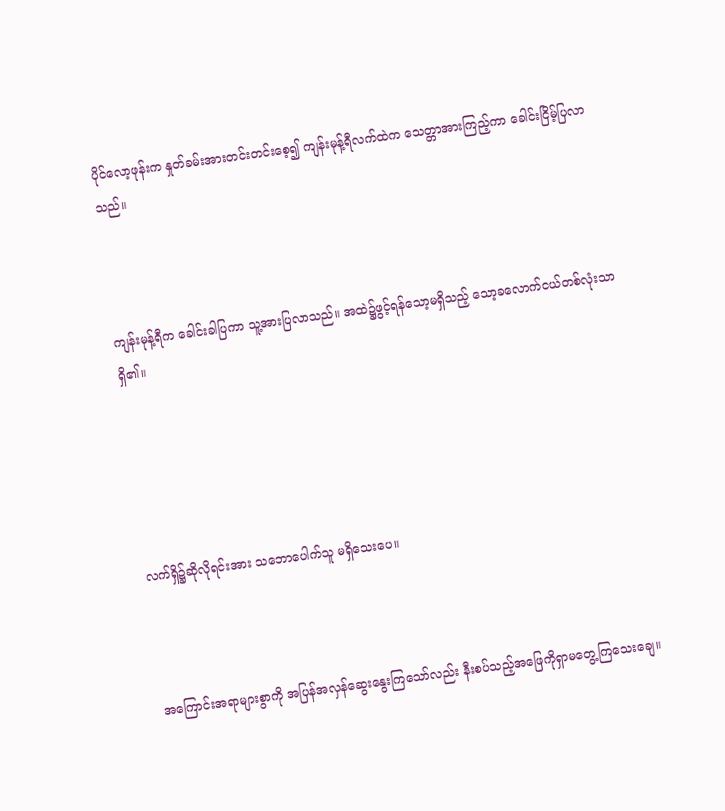ပိုင်လော့ဖုန်းက နှုတ်ခမ်းအားတင်းတင်းစေ့၍ ကျန်းမုန့်ရီလက်ထဲက သေတ္တာအားကြည့်ကာ ခေါင်းငြိမ့်ပြလာသည်။



ကျန်းမုန့်ရီက ခေါင်းခါပြကာ သူ့အားပြလာသည်။ အထဲ၌ဖွင့်ရန်သော့မရှိသည့် သော့ခလောက်ငယ်တစ်လုံးသာရှိ၏။





လက်ရှိ၌ဆိုလိုရင်းအား သဘောပေါက်သူ မရှိသေးပေ။



အကြောင်းအရာများစွာကို အပြန်အလှန်ဆွေးနွေးကြသော်လည်း နီးစပ်သည့်အဖြေကိုရှာမတွေ့ကြသေးချေ။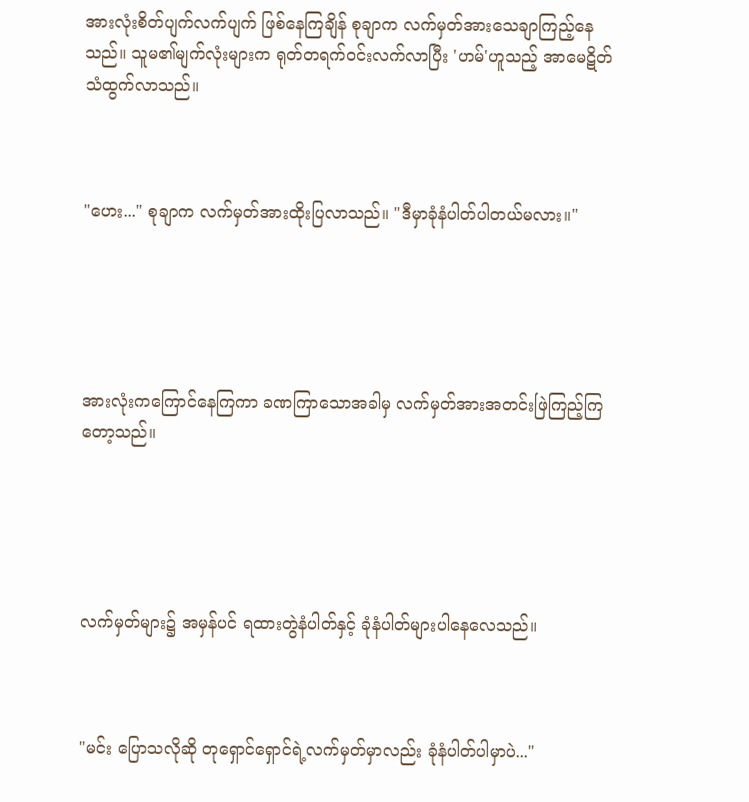အားလုံးစိတ်ပျက်လက်ပျက် ဖြစ်နေကြချိန် စုချာက လက်မှတ်အားသေချာကြည့်နေသည်။ သူမ၏မျက်လုံးများက ရုတ်တရက်ဝင်းလက်လာပြီး 'ဟမ်'ဟူသည့် အာမေဋိတ်သံထွက်လာသည်။



"ဟေး..." စုချာက လက်မှတ်အားထိုးပြလာသည်။ "ဒီမှာခုံနံပါတ်ပါတယ်မလား။"





အားလုံးကကြောင်နေကြကာ ခဏကြာသောအခါမှ လက်မှတ်အားအတင်းဖြဲကြည့်ကြတော့သည်။





လက်မှတ်များ၌ အမှန်ပင် ရထားတွဲနံပါတ်နှင့် ခုံနံပါတ်များပါနေလေသည်။



"မင်း ပြောသလိုဆို တုရှောင်ရှောင်ရဲ့လက်မှတ်မှာလည်း ခုံနံပါတ်ပါမှာပဲ..."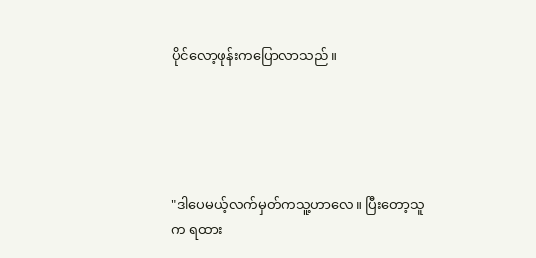ပိုင်လော့ဖုန်းကပြောလာသည်။





"ဒါပေမယ့်လက်မှတ်ကသူ့ဟာလေ။ ပြီးတော့သူက ရထား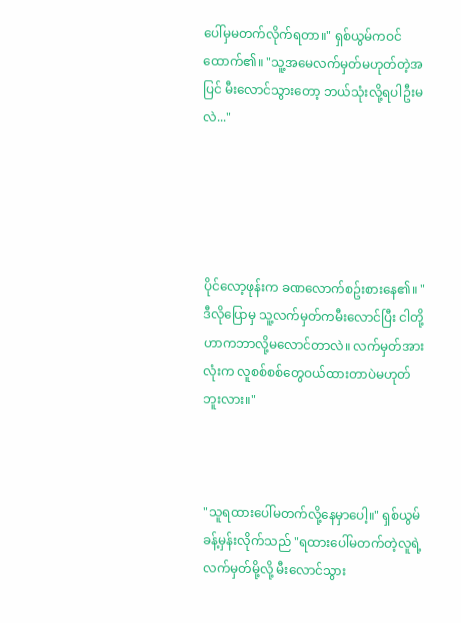ပေါ်မှမတက်လိုက်ရတာ။" ရှစ်ယွမ်ကဝင်ထောက်၏။ "သူ့အမေလက်မှတ်မဟုတ်တဲ့အပြင် မီးလောင်သွားတော့ ဘယ်သုံးလို့ရပါဦးမလဲ..."





ပိုင်လော့ဖုန်းက ခဏလောက်စဥ်းစားနေ၏။ "ဒီလိုပြောမှ သူ့လက်မှတ်ကမီးလောင်ပြီး ငါတို့ဟာကဘာလို့မလောင်တာလဲ။ လက်မှတ်အားလုံးက လူစစ်စစ်တွေဝယ်ထားတာပဲမဟုတ်ဘူးလား။"



"သူရထားပေါ်မတက်လို့နေမှာပေါ့။" ရှစ်ယွမ် ခန့်မှန်းလိုက်သည် "ရထားပေါ်မတက်တဲ့လူရဲ့ လက်မှတ်မို့လို့ မီးလောင်သွား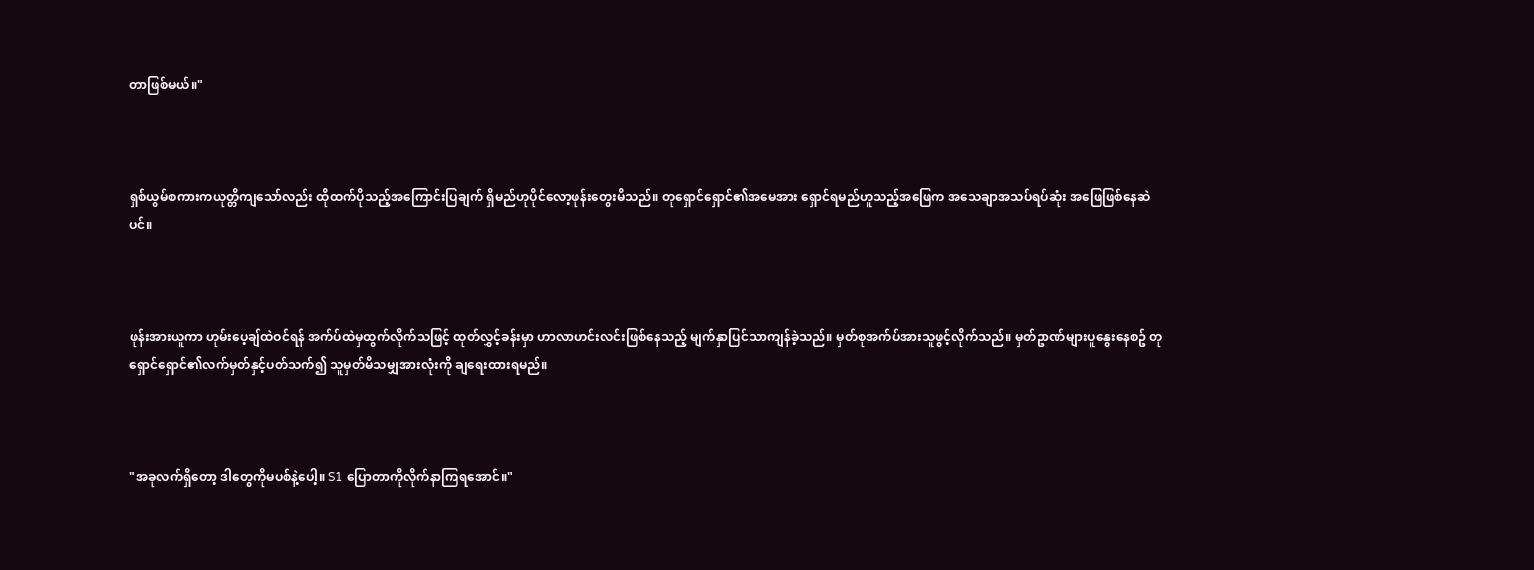တာဖြစ်မယ်။"



ရှစ်ယွမ်စကားကယုတ္တိကျသော်လည်း ထိုထက်ပိုသည့်အကြောင်းပြချက် ရှိမည်ဟုပိုင်လော့ဖုန်းတွေးမိသည်။ တုရှောင်ရှောင်၏အမေအား ရှောင်ရမည်ဟူသည့်အဖြေက အသေချာအသပ်ရပ်ဆုံး အဖြေဖြစ်နေဆဲပင်။



ဖုန်းအားယူကာ ဟုမ်းပေ့ချ်ထဲဝင်ရန် အက်ပ်ထဲမှထွက်လိုက်သဖြင့် ထုတ်လွှင့်ခန်းမှာ ဟာလာဟင်းလင်းဖြစ်နေသည့် မျက်နှာပြင်သာကျန်ခဲ့သည်။ မှတ်စုအက်ပ်အားသူဖွင့်လိုက်သည်။ မှတ်ဥာဏ်များပူနွေးနေစဥ် တုရှောင်ရှောင်၏လက်မှတ်နှင့်ပတ်သက်၍ သူမှတ်မိသမျှအားလုံးကို ချရေးထားရမည်။



"အခုလက်ရှိတော့ ဒါတွေကိုမပစ်နဲ့ပေါ့။ S1 ပြောတာကိုလိုက်နာကြရအောင်။"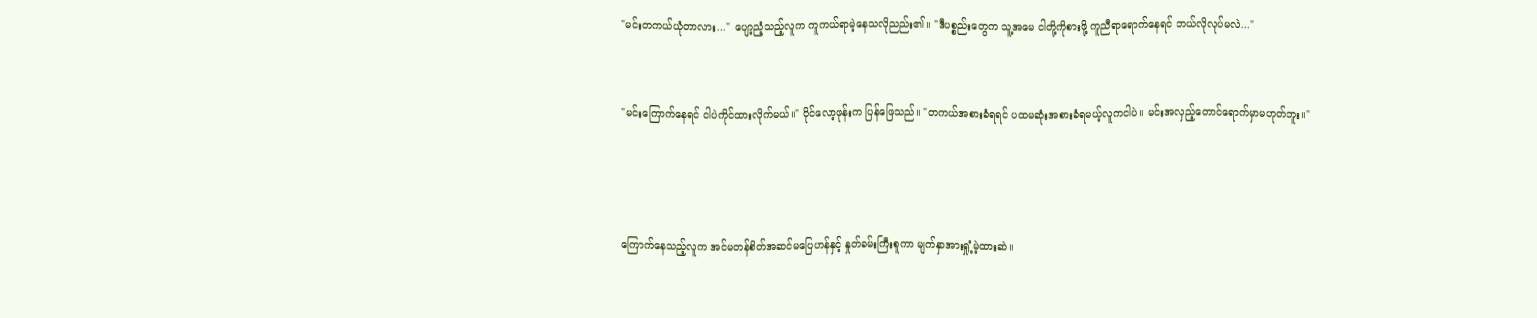"မင်းတကယ်ယုံတာလား..." ပျော့ညံ့သည့်လူက ကူကယ်ရာမဲ့နေသလိုညည်း၏။ "ဒီပစ္စည်းတွေက သူ့အမေ ငါတို့ကိုစားဖို့ ကူညီရာရောက်နေရင် ဘယ်လိုလုပ်မလဲ..."



"မင်းကြောက်နေရင် ငါပဲကိုင်ထားလိုက်မယ်။" ပိုင်လော့ဖုန်းက ပြန်ဖြေသည်။ "တကယ်အစားခံရရင် ပထမဆုံးအစားခံရမယ့်လူကငါပဲ။ မင်းအလှည့်တောင်ရောက်မှာမဟုတ်ဘူး။"





ကြောက်နေသည့်လူက အင်မတန်စိတ်အဆင်မပြေဟန်နှင့် နှုတ်ခမ်းကြီးစူကာ မျက်နှာအားရှုံ့မဲ့ထားဆဲ။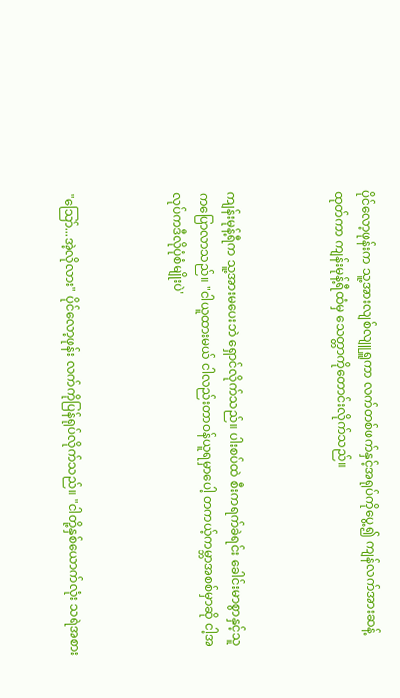ပိုင်လော့ဖုန်းက သူ့အားလျစ်လျူရှူကာ လက်တစ်ဖက်နှင့်အရုပ်ကိုပွေ့၍ ကျန်လက်အားဆန့်ထုတ်ကာ ကျန်းမုန့်ရီထံမှ သေတ္တာကိုတောင်းလိုက်သည်။



ကျန်းမုန့်ရီက သူ့အားမပေးဘဲ ရှောင်လိုက်သည်။ ပါးစပ်ထဲ စီးကရက်ခဲရင်း ခေါင်းမာစွာနှင့်သူကပြောလာသည်။ "ငါယူထားမယ် ငါလည်းတာဝန်ယူရမှာပေါ့ တကယ့်ကမ္ဘာအစစ်မှာဆို ငါ့အလုပ်ကဒီလိုပုံစံမျိုးပဲ'



"သြော်...အဲ့လိုလား" ပိုင်လော့ဖုန်း လက်ကိုပြန်ရုပ်လိုက်သည်။ "ငါတို့နှစ်ယောက်လုံး သရဲအစား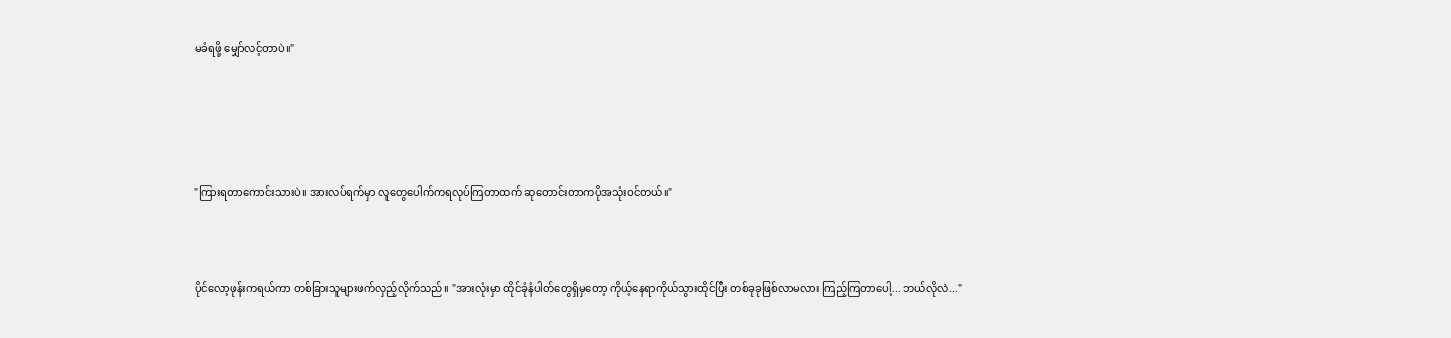မခံရဖို့ မျှော်လင့်တာပဲ။"





"ကြားရတာကောင်းသားပဲ။ အားလပ်ရက်မှာ လူတွေပေါက်ကရလုပ်ကြတာထက် ဆုတောင်းတာကပိုအသုံးဝင်တယ်။"



ပိုင်လော့ဖုန်းကရယ်ကာ တစ်ခြားသူများဖက်လှည့်လိုက်သည်။ "အားလုံးမှာ ထိုင်ခုံနံပါတ်တွေရှိမှတော့ ကိုယ့်နေရာကိုယ်သွားထိုင်ပြီး တစ်ခုခုဖြစ်လာမလား ကြည့်ကြတာပေါ့... ဘယ်လိုလဲ..."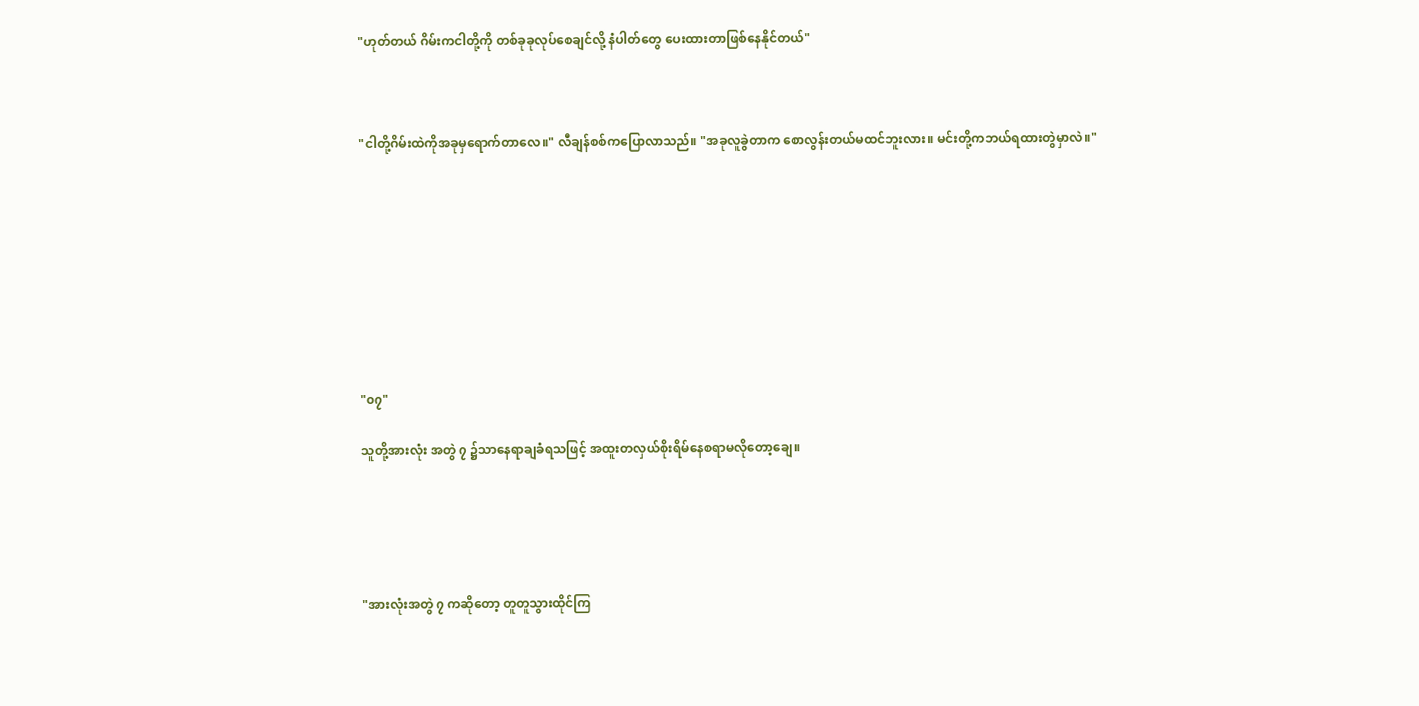"ဟုတ်တယ် ဂိမ်းကငါတို့ကို တစ်ခုခုလုပ်စေချင်လို့ နံပါတ်တွေ ပေးထားတာဖြစ်နေနိုင်တယ်"



"ငါတို့ဂိမ်းထဲကိုအခုမှရောက်တာလေ။" လီချန်စစ်ကပြောလာသည်။ "အခုလူခွဲတာက စောလွန်းတယ်မထင်ဘူးလား။ မင်းတို့ကဘယ်ရထားတွဲမှာလဲ။"









"၀၇"

သူတို့အားလုံး အတွဲ ၇ ၌သာနေရာချခံရသဖြင့် အထူးတလှယ်စိုးရိမ်နေစရာမလိုတော့ချေ။





"အားလုံးအတွဲ ၇ ကဆိုတော့ တူတူသွားထိုင်ကြ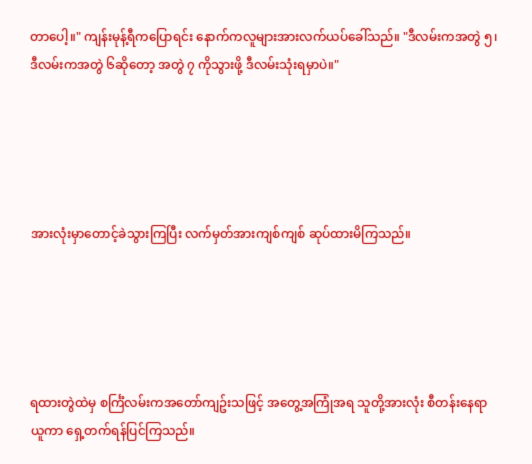တာပေါ့။" ကျန်းမုန့်ရီကပြောရင်း နောက်ကလူများအားလက်ယပ်ခေါ်သည်။ "ဒီလမ်းကအတွဲ ၅၊ ဒီလမ်းကအတွဲ ၆ဆိုတော့ အတွဲ ၇ ကိုသွားဖို့ ဒီလမ်းသုံးရမှာပဲ။"





အားလုံးမှာတောင့်ခဲသွားကြပြီး လက်မှတ်အားကျစ်ကျစ် ဆုပ်ထားမိကြသည်။





ရထားတွဲထဲမှ စင်္ကြံလမ်းကအတော်ကျဥ်းသဖြင့် အတွေ့အကြုံအရ သူတို့အားလုံး စီတန်းနေရာယူကာ ရှေ့တက်ရန်ပြင်ကြသည်။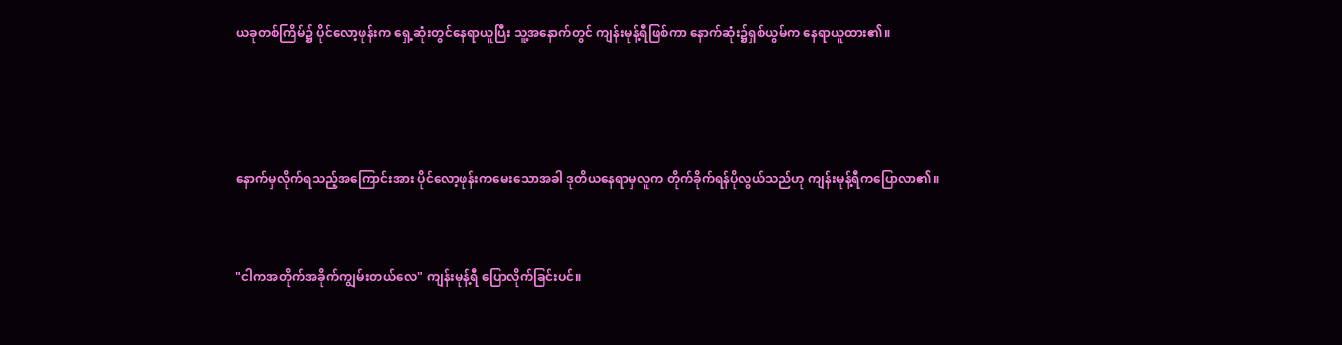ယခုတစ်ကြိမ်၌ ပိုင်လော့ဖုန်းက ရှေ့ဆုံးတွင်နေရာယူပြီး သူ့အနောက်တွင် ကျန်းမုန့်ရီဖြစ်ကာ နောက်ဆုံး၌ရှစ်ယွမ်က နေရာယူထား၏။





နောက်မှလိုက်ရသည့်အကြောင်းအား ပိုင်လော့ဖုန်းကမေးသောအခါ ဒုတိယနေရာမှလူက တိုက်ခိုက်ရန်ပိုလွယ်သည်ဟု ကျန်းမုန့်ရီကပြောလာ၏။



"ငါကအတိုက်အခိုက်ကျွမ်းတယ်လေ" ကျန်းမုန့်ရီ ပြောလိုက်ခြင်းပင်။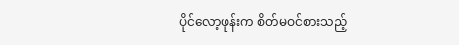ပိုင်လော့ဖုန်းက စိတ်မဝင်စားသည့်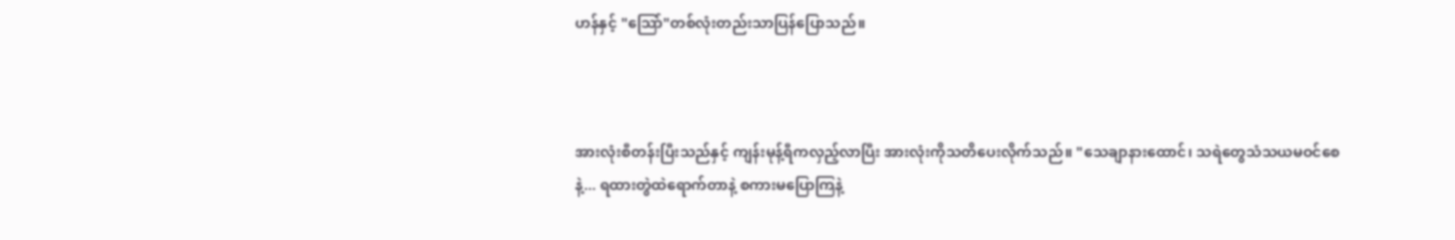ဟန်နှင့် "သြော်"တစ်လုံးတည်းသာပြန်ပြောသည်။



အားလုံးစီတန်းပြီးသည်နှင့် ကျန်းမုန့်ရီကလှည့်လာပြီး အားလုံးကိုသတိပေးလိုက်သည်။ "သေချာနားထောင်၊ သရဲတွေသံသယမဝင်စေနဲ့... ရထားတွဲထဲရောက်တာနဲ့ စကားမပြောကြနဲ့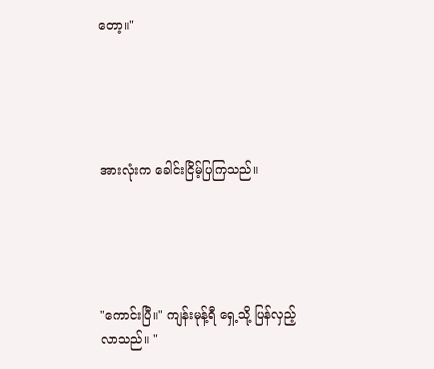တော့။"





အားလုံးက ခေါင်းငြိမ့်ပြကြသည်။





"ကောင်းပြီ။" ကျန်းမုန့်ရီ ရှေ့သို့ ပြန်လှည့်လာသည်။ "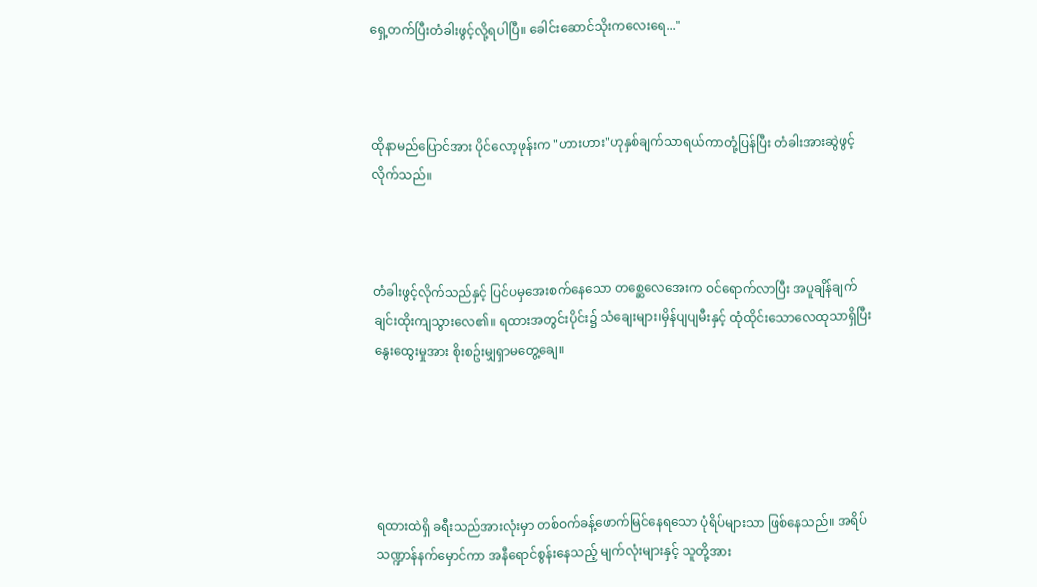ရှေ့တက်ပြီးတံခါးဖွင့်လို့ရပါပြီ။ ခေါင်းဆောင်သိုးကလေးရေ..."



ထိုနာမည်ပြောင်အား ပိုင်လော့ဖုန်းက "ဟားဟား"ဟုနှစ်ချက်သာရယ်ကာတုံ့ပြန်ပြီး တံခါးအားဆွဲဖွင့်လိုက်သည်။



တံခါးဖွင့်လိုက်သည်နှင့် ပြင်ပမှအေးစက်နေသော တစ္ဆေလေအေးက ဝင်ရောက်လာပြီး အပူချိန်ချက်ချင်းထိုးကျသွားလေ၏။ ရထားအတွင်းပိုင်း၌ သံချေးများ၊မှိန်ပျပျမီးနှင့် ထုံထိုင်းသောလေထုသာရှိပြီး နွေးထွေးမှုအား စိုးစဥ်းမျှရှာမတွေ့ချေ။





ရထားထဲရှိ ခရီးသည်အားလုံးမှာ တစ်ဝက်ခန့်ဖောက်မြင်နေရသော ပုံရိပ်များသာ ဖြစ်နေသည်။ အရိပ်သဏ္ဍာန်နက်မှောင်ကာ အနီရောင်စွန်းနေသည့် မျက်လုံးများနှင့် သူတို့အား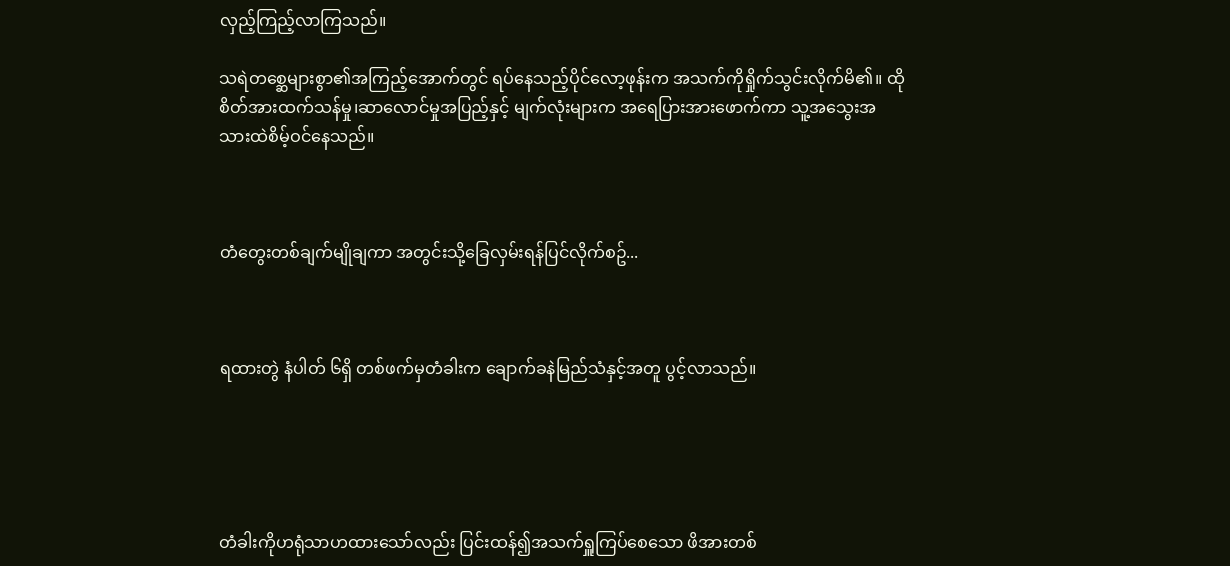လှည့်ကြည့်လာကြသည်။

သရဲတစ္ဆေများစွာ၏အကြည့်အောက်တွင် ရပ်နေသည့်ပိုင်လော့ဖုန်းက အသက်ကိုရှိုက်သွင်းလိုက်မိ၏။ ထိုစိတ်အားထက်သန်မှု၊ဆာလောင်မှုအပြည့်နှင့် မျက်လုံးများက အရေပြားအားဖောက်ကာ သူ့အသွေးအသားထဲစိမ့်ဝင်နေသည်။



တံတွေးတစ်ချက်မျိုချကာ အတွင်းသို့ခြေလှမ်းရန်ပြင်လိုက်စဥ်...



ရထားတွဲ နံပါတ် ၆ရှိ တစ်ဖက်မှတံခါးက ချောက်ခနဲမြည်သံနှင့်အတူ ပွင့်လာသည်။





တံခါးကိုဟရုံသာဟထားသော်လည်း ပြင်းထန်၍အသက်ရှူကြပ်စေသော ဖိအားတစ်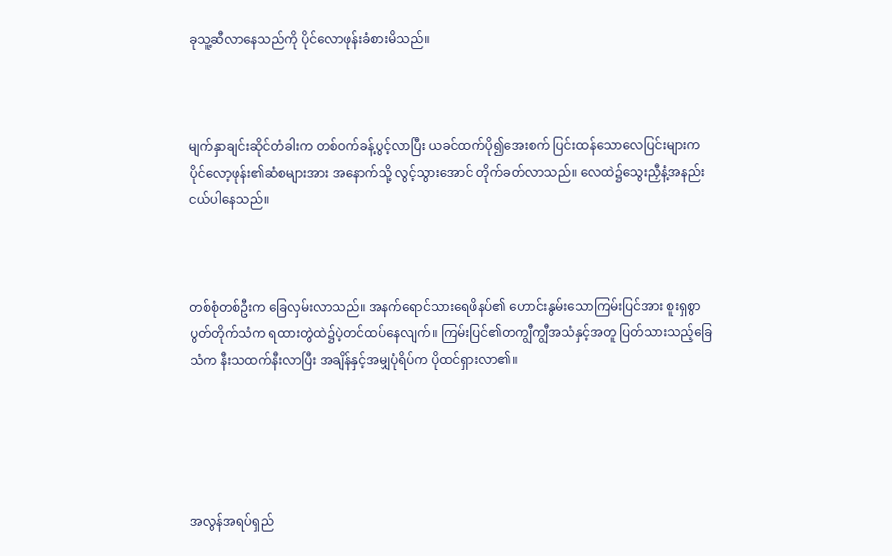ခုသူ့ဆီလာနေသည်ကို ပိုင်လောဖုန်းခံစားမိသည်။



မျက်နှာချင်းဆိုင်တံခါးက တစ်ဝက်ခန့်ပွင့်လာပြီး ယခင်ထက်ပို၍အေးစက် ပြင်းထန်သောလေပြင်းများက ပိုင်လော့ဖုန်း၏ဆံစများအား အနောက်သို့ လွင့်သွားအောင် တိုက်ခတ်လာသည်။ လေထဲ၌သွေးညှီနံ့အနည်းငယ်ပါနေသည်။



တစ်စုံတစ်ဦးက ခြေလှမ်းလာသည်။ အနက်ရောင်သားရေဖိနပ်၏ ဟောင်းနွမ်းသောကြမ်းပြင်အား စူးရှစွာပွတ်တိုက်သံက ရထားတွဲထဲ၌ပဲ့တင်ထပ်နေလျက်။ ကြမ်းပြင်၏တကျွီကျွီအသံနှင့်အတူ ပြတ်သားသည့်ခြေသံက နီးသထက်နီးလာပြီး အချိန်နှင့်အမျှပုံရိပ်က ပိုထင်ရှားလာ၏။





အလွန်အရပ်ရှည်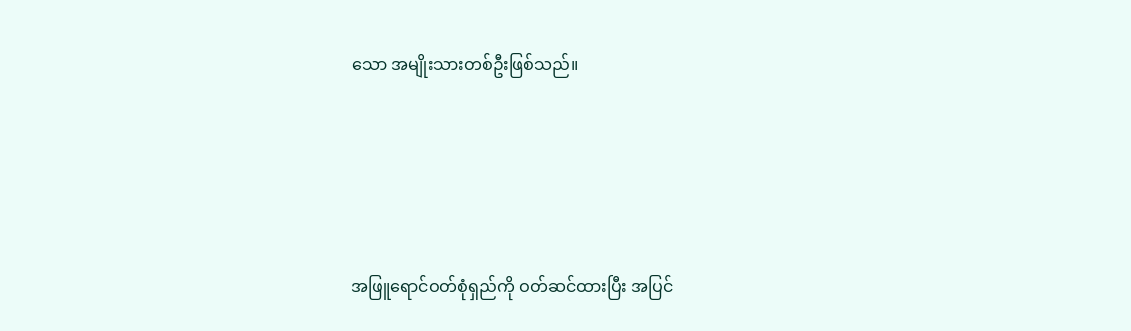သော အမျိုးသားတစ်ဦးဖြစ်သည်။





အဖြူရောင်ဝတ်စုံရှည်ကို ဝတ်ဆင်ထားပြီး အပြင်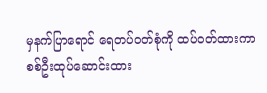မှနက်ပြာရောင် ရေတပ်ဝတ်စုံကို ထပ်ဝတ်ထားကာ စစ်ဦးထုပ်ဆောင်းထား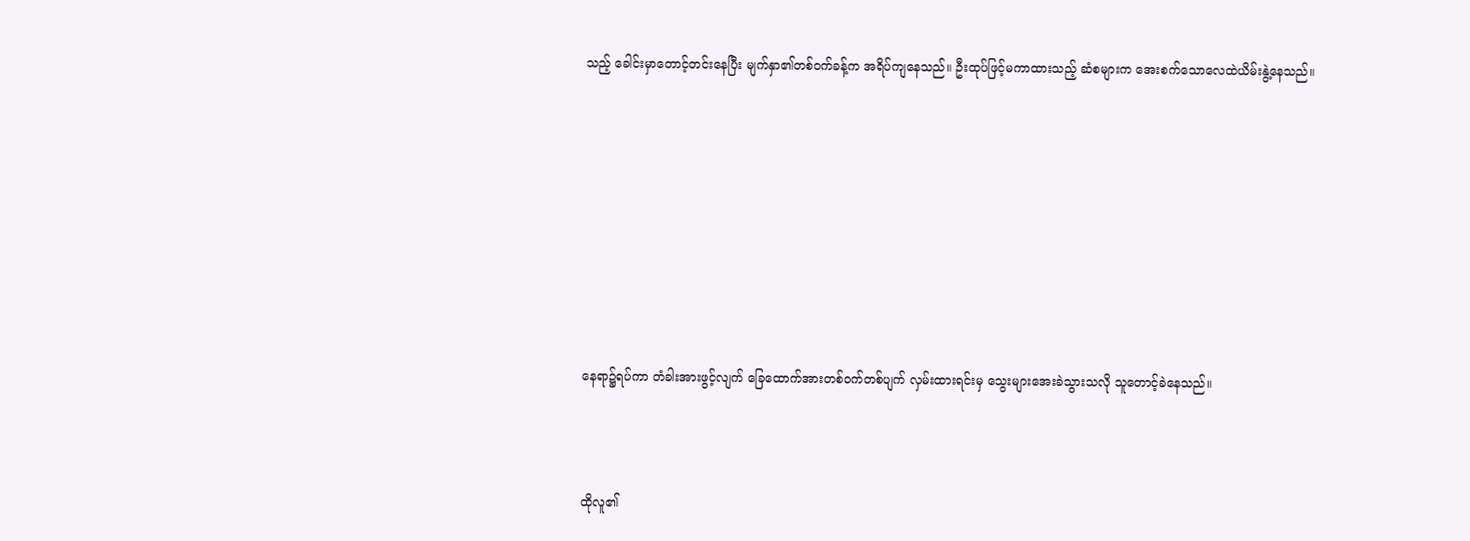သည့် ခေါင်းမှာတောင့်တင်းနေပြီး မျက်နှာ၏တစ်ဝက်ခန့်က အရိပ်ကျနေသည်။ ဦးထုပ်ဖြင့်မကာထားသည့် ဆံစများက အေးစက်သောလေထဲယိမ်းနွဲ့နေသည်။









နေရာ၌ရပ်ကာ တံခါးအားဖွင့်လျက် ခြေထောက်အားတစ်ဝက်တစ်ပျက် လှမ်းထားရင်းမှ သွေးများအေးခဲသွားသလို သူတောင့်ခဲနေသည်။



ထိုလူ၏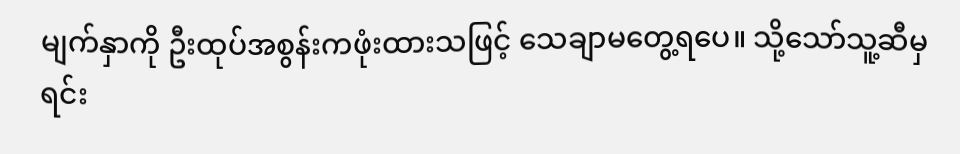မျက်နှာကို ဦးထုပ်အစွန်းကဖုံးထားသဖြင့် သေချာမတွေ့ရပေ။ သို့သော်သူ့ဆီမှ ရင်း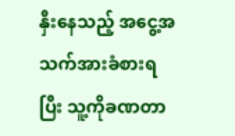နှီးနေသည့် အငွေ့အသက်အားခံစားရပြီး သူ့ကိုခဏတာ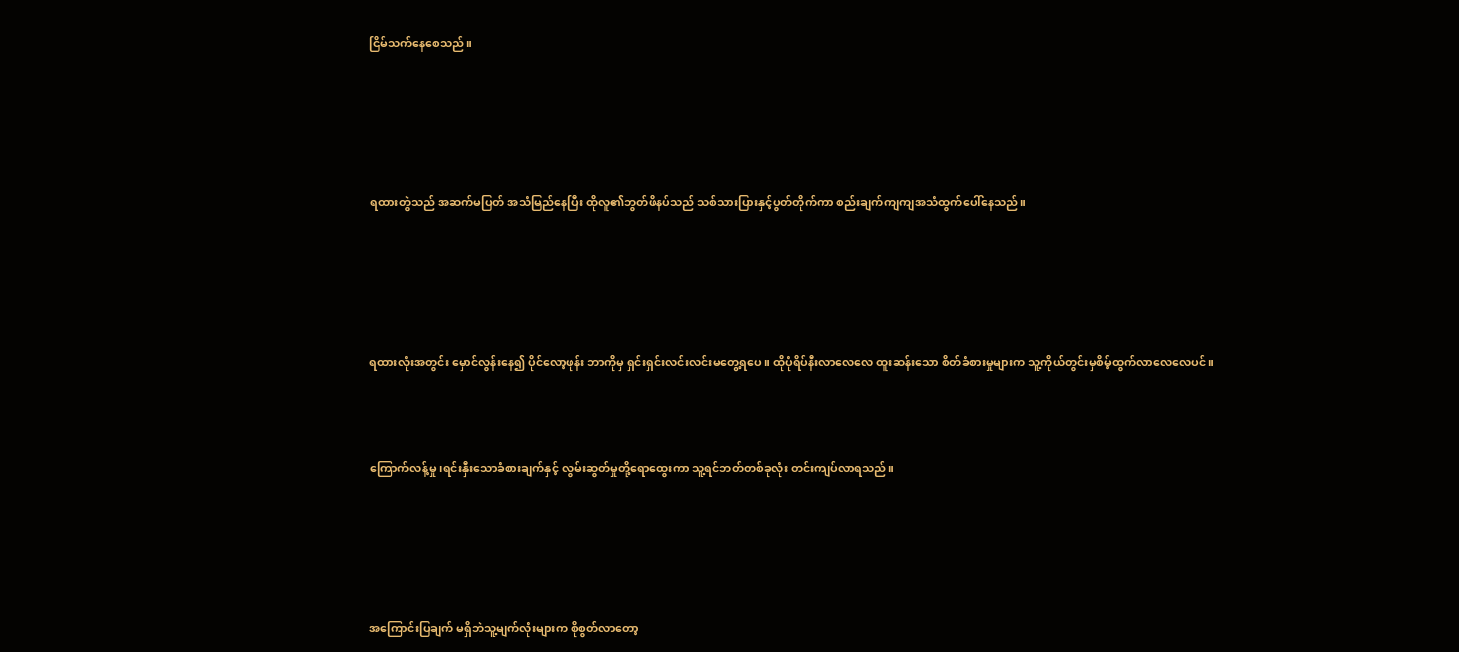ငြိမ်သက်နေစေသည်။





ရထားတွဲသည် အဆက်မပြတ် အသံမြည်နေပြီး ထိုလူ၏ဘွတ်ဖိနပ်သည် သစ်သားပြားနှင့်ပွတ်တိုက်ကာ စည်းချက်ကျကျအသံထွက်ပေါ်နေသည်။





ရထားလုံးအတွင်း မှောင်လွန်းနေ၍ ပိုင်လော့ဖုန်း ဘာကိုမှ ရှင်းရှင်းလင်းလင်းမတွေ့ရပေ။ ထိုပုံရိပ်နီးလာလေလေ ထူးဆန်းသော စိတ်ခံစားမှုများက သူ့ကိုယ်တွင်းမှစိမ့်ထွက်လာလေလေပင်။



ကြောက်လန့်မှု၊ရင်းနှီးသောခံစားချက်နှင့် လွမ်းဆွတ်မှုတို့ရောထွေးကာ သူ့ရင်ဘတ်တစ်ခုလုံး တင်းကျပ်လာရသည်။





အကြောင်းပြချက် မရှိဘဲသူ့မျက်လုံးများက စိုစွတ်လာတော့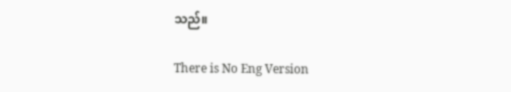သည်။

There is No Eng Version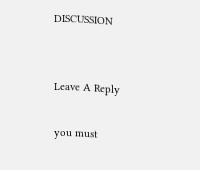DISCUSSION


Leave A Reply

you must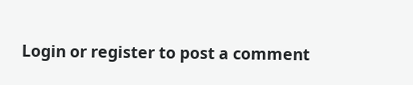Login or register to post a comment